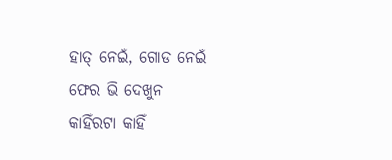ହାତ୍ ନେଇଁ, ଗୋଡ ନେଇଁ
ଫେର ଭି ଦେଖୁନ
କାହିଁରଟା କାହିଁ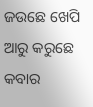ଜଉଛେ ଖେପି
ଆରୁ କରୁଛେ କବାର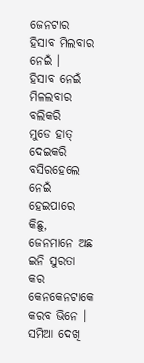ଜେନଟାର ହିସାବ ମିଲବାର ନେଇଁ ।
ହିସାବ ନେଇଁ ମିଳଲବାର ବଲିକରି
ମୁଡେ ହାତ୍ ଦେଇକରି ବସିରହେଲେ
ନେଇଁ ହେଇପାରେ କିଛୁ,
ଜେନମାନେ ଅଛ ଇନି ସୁରତା କର
କେନକେନଟାକେ କରବ ଭିନେ ।
ସମିଆ ଦେଖି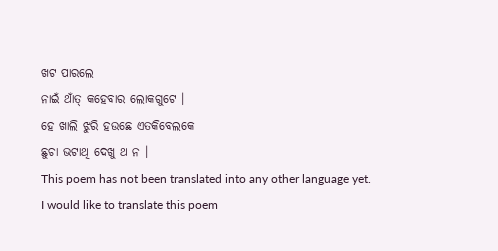ଖଟ ପାରଲେ
ନାଇଁ ଥାଁତ୍ କହେବାର ଲୋକଗୁଟେ ।
ହେ ଖାଲି ଝୁରି ହଉଛେ ଏତକିବେଲକେ
ଛୁଚା ଭଟାଥି ଦେଖୁ ଥ ନ ।
This poem has not been translated into any other language yet.
I would like to translate this poem